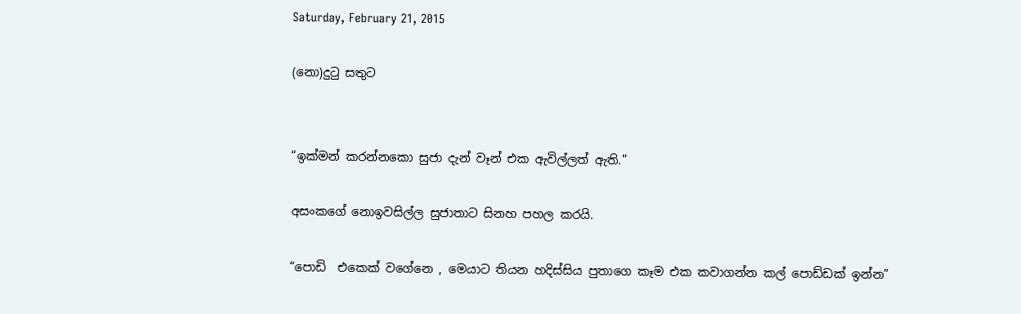Saturday, February 21, 2015

(නො)දුටු සතුට


“ඉක්මන් කරන්නකො සුජා දැන් වෑන් එක ඇවිල්ලත් ඇති.”

අසංකගේ නොඉවසිල්ල සුජාතාට සිනහ පහල කරයි.

“පොඩි  එකෙක් වගේනෙ , මෙයාට තියන හදිස්සිය පුතාගෙ කෑම එක කවාගන්න කල් පොඩ්ඩක් ඉන්න”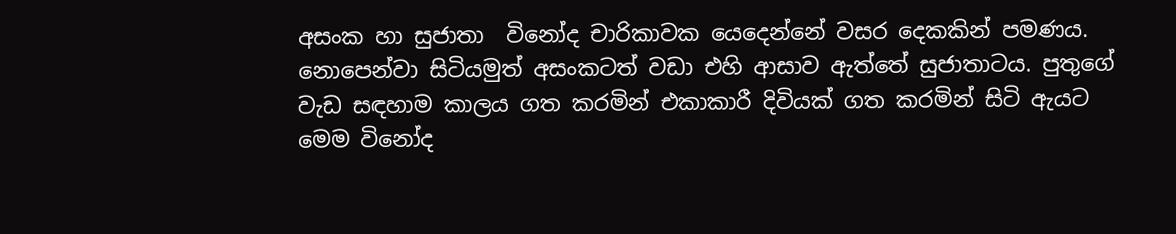අසංක හා සුජාතා  විනෝද චාරිකාවක යෙදෙන්නේ වසර දෙකකින් පමණය. නොපෙන්වා සිටියමුත් අසංකටත් වඩා එහි ආසාව ඇත්තේ සුජාතාටය. පුතුගේ වැඩ සඳහාම කාලය ගත කරමින් එකාකාරී දිවියක් ගත කරමින් සිටි ඇයට මෙම විනෝද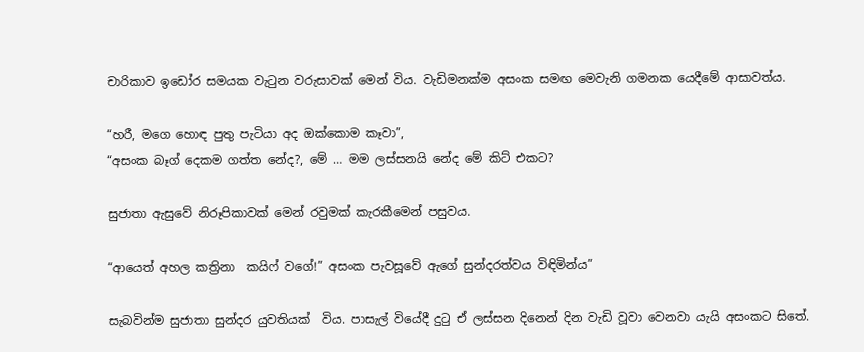චාරිකාව ඉඩෝර සමයක වැටුන වරුසාවක් මෙන් විය. වැඩිමනක්ම අසංක සමඟ මෙවැනි ගමනක යෙදීමේ ආසාවත්ය.

“හරී, මගෙ හොඳ පුතු පැටියා අද ඔක්කොම කෑවා”,
“අසංක බෑග් දෙකම ගත්ත නේද?, මේ … මම ලස්සනයි නේද මේ කිට් එකට?

සුජාතා ඇසුවේ නිරූපිකාවක් මෙන් රවුමක් කැරකීමෙන් පසුවය.

“ආයෙත් අහල කත්‍රිනා  කයිෆ් වගේ!” අසංක පැවසූවේ ඇගේ සුන්දරත්වය විඳිමින්ය”

සැබවින්ම සුජාතා සුන්දර යුවතියක්  විය. පාසැල් වියේදී දුටු ඒ ලස්සන දිනෙන් දින වැඩි වූවා වෙනවා යැයි අසංකට සිතේ.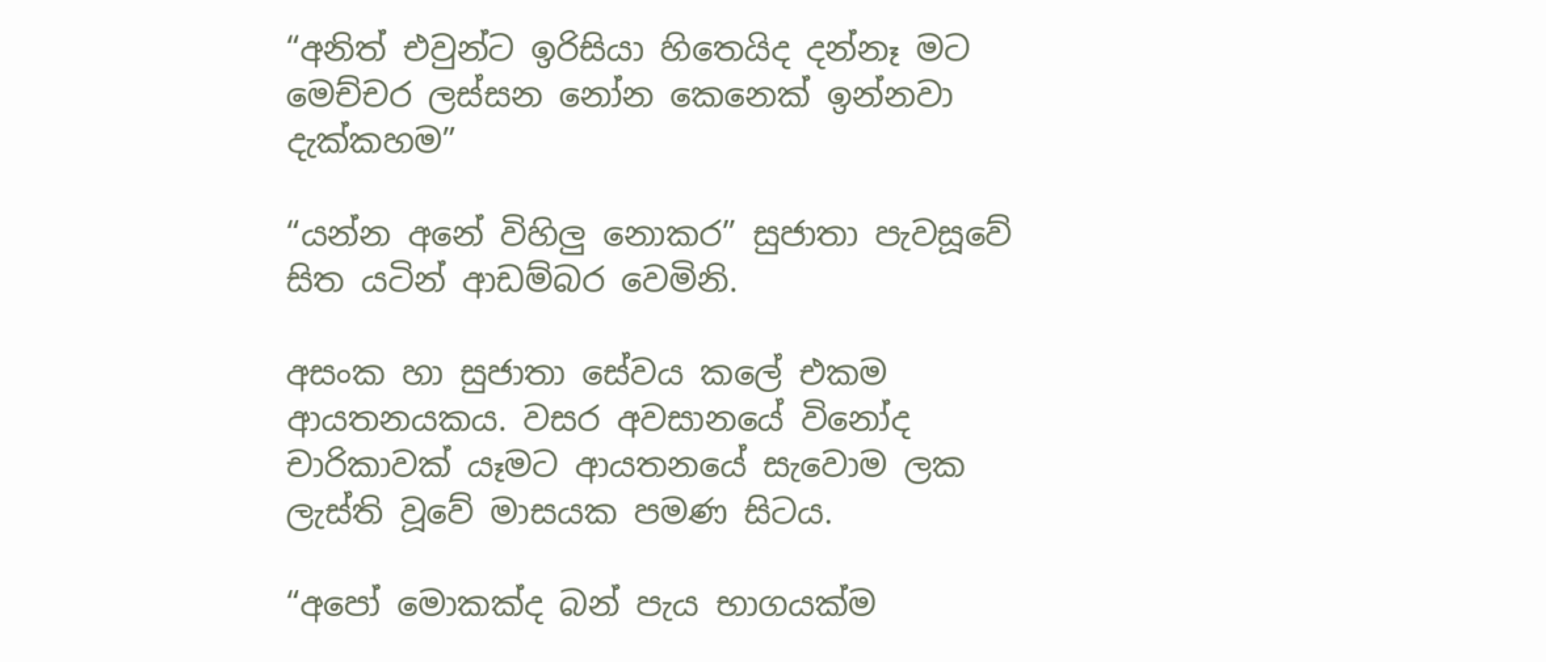“අනිත් එවුන්ට ඉරිසියා හිතෙයිද දන්නෑ මට මෙච්චර ලස්සන නෝන කෙනෙක් ඉන්නවා දැක්කහම”

“යන්න අනේ විහිලු නොකර” සුජාතා පැවසූවේ සිත යටින් ආඩම්බර වෙමිනි.

අසංක හා සුජාතා සේවය කලේ එකම ආයතනයකය. වසර අවසානයේ විනෝද චාරිකාවක් යෑමට ආයතනයේ සැවොම ලක ලැස්ති වූවේ මාසයක පමණ සිටය.

“අපෝ මොකක්ද බන් පැය භාගයක්ම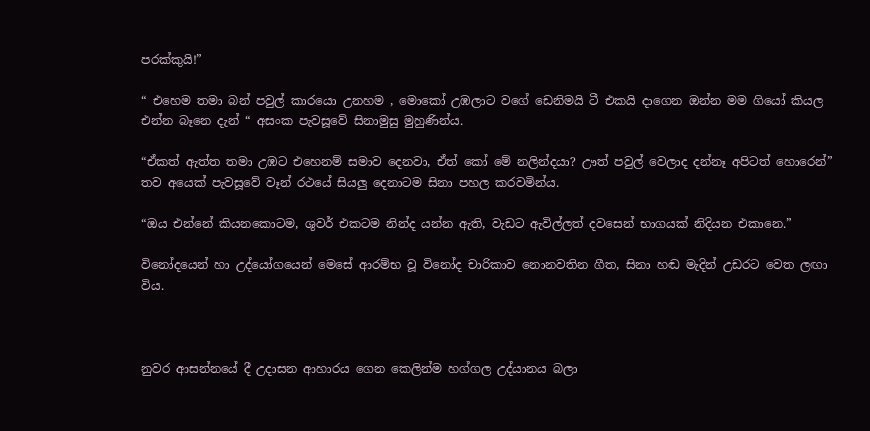පරක්කුයි!”

“ එහෙම තමා බන් පවුල් කාරයො උනහම , මොකෝ උඹලාට වගේ ඩෙනිමයි ටී එකයි දාගෙන ඔන්න මම ගියෝ කියල එන්න බෑනෙ දැන් “ අසංක පැවසූවේ සිනාමුසු මුහුණින්ය.

“ඒකත් ඇත්ත තමා උඹට එහෙනම් සමාව දෙනවා, ඒත් කෝ මේ නලින්දයා? ඌත් පවුල් වෙලාද දන්නෑ අපිටත් හොරෙන්” තව අයෙක් පැවසූවේ වෑන් රථයේ සියලු දෙනාටම සිනා පහල කරවමින්ය.

“ඔය එන්නේ කියනකොටම, ශුවර් එකටම නින්ද යන්න ඇති, වැඩට ඇවිල්ලත් දවසෙන් භාගයක් නිදියන එකානෙ.”

විනෝදයෙන් හා උද්යෝගයෙන් මෙසේ ආරම්භ වූ විනෝද චාරිකාව නොනවතින ගීත, සිනා හඬ මැදින් උඩරට වෙත ලඟා විය.



නුවර ආසන්නයේ දී උදාසන ආහාරය ගෙන කෙලින්ම හග්ගල උද්යානය බලා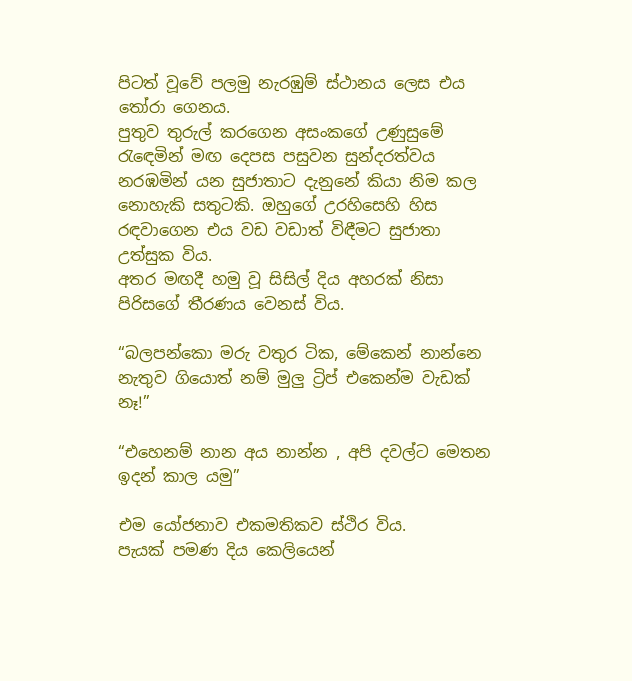පිටත් වූවේ පලමු නැරඹුම් ස්ථානය ලෙස එය තෝරා ගෙනය.
පුතුව තුරුල් කරගෙන අසංකගේ උණුසුමේ රැඳෙමින් මඟ දෙපස පසුවන සුන්දරත්වය නරඹමින් යන සුජාතාට දැනුනේ කියා නිම කල නොහැකි සතුටකි. ඔහුගේ උරහිසෙහි හිස රඳවාගෙන එය වඩ වඩාත් විඳීමට සුජාතා උත්සුක විය.
අතර මඟදී හමු වූ සිසිල් දිය අහරක් නිසා පිරිසගේ තීරණය වෙනස් විය.

“බලපන්කො මරු වතුර ටික, මේකෙන් නාන්නෙ නැතුව ගියොත් නම් මුලු ට්‍රිප් එකෙන්ම වැඩක් නෑ!”

“එහෙනම් නාන අය නාන්න , අපි දවල්ට මෙතන ඉදන් කාල යමු”

එම යෝජනාව එකමතිකව ස්ථිර විය.
පැයක් පමණ දිය කෙලියෙන්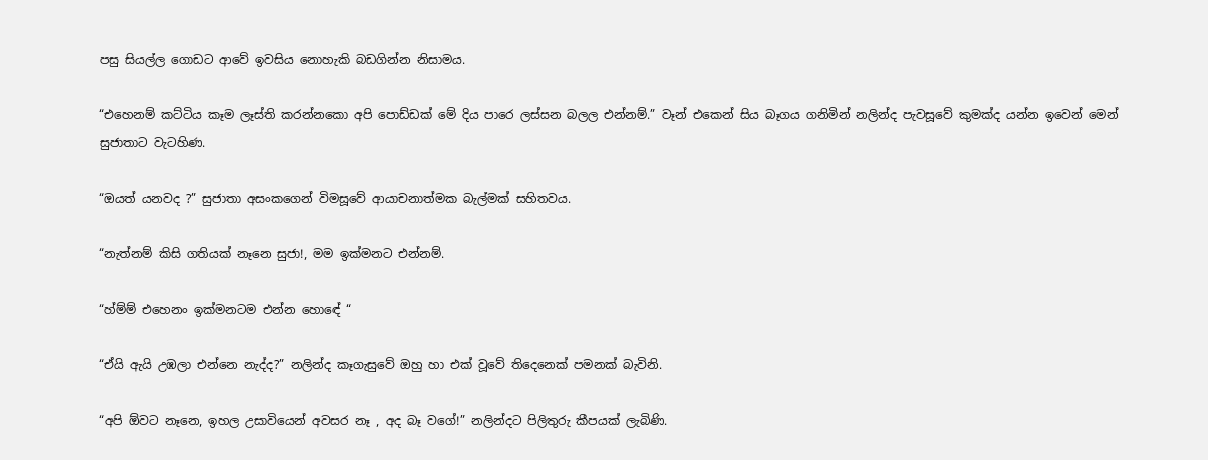පසු සියල්ල ගොඩට ආවේ ඉවසිය නොහැකි බඩගින්න නිසාමය.

“එහෙනම් කට්ටිය කෑම ලෑස්ති කරන්නකො අපි පොඩ්ඩක් මේ දිය පාරෙ ලස්සන බලල එන්නම්.” වෑන් එකෙන් සිය බෑගය ගනිමින් නලින්ද පැවසූවේ කුමක්ද යන්න ඉවෙන් මෙන් සුජාතාට වැටහිණ.

“ඔයත් යනවද ?” සුජාතා අසංකගෙන් විමසූවේ ආයාචනාත්මක බැල්මක් සහිතවය.

“නැත්නම් කිසි ගතියක් නෑනෙ සුජා!, මම ඉක්මනට එන්නම්.

“හ්ම්ම් එහෙනං ඉක්මනටම එන්න හොඳේ “

“ඒයි ඇයි උඹලා එන්නෙ නැද්ද?” නලින්ද කෑගැසුවේ ඔහු හා එක් වූවේ තිදෙනෙක් පමනක් බැවිනි.

“අපි ඕවට නෑනෙ, ඉහල උසාවියෙන් අවසර නෑ , අද බෑ වගේ!” නලින්දට පිලිතුරු කීපයක් ලැබිණි.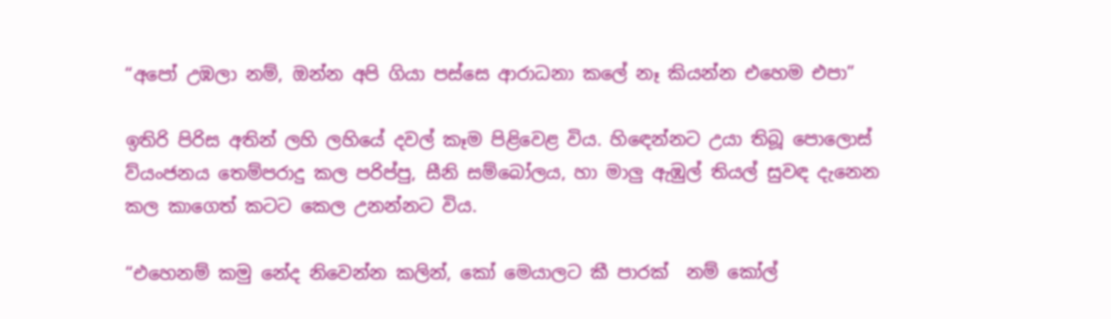“අපෝ උඹලා නම්, ඔන්න අපි ගියා පස්සෙ ආරාධනා කලේ නෑ කියන්න එහෙම එපා”

ඉතිරි පිරිස අතින් ලහි ලහියේ දවල් කෑම පිළිවෙළ විය. හිඳෙන්නට උයා තිබූ පොලොස් ව්යංජනය තෙම්පරාදු කල පරිප්පු, සීනි සම්බෝලය, හා මාලු ඇඹුල් තියල් සුවඳ දැනෙන කල කාගෙත් කටට කෙල උනන්නට විය.

“එහෙනම් කමු නේද නිවෙන්න කලින්, කෝ මෙයාලට කී පාරක්  නම් කෝල්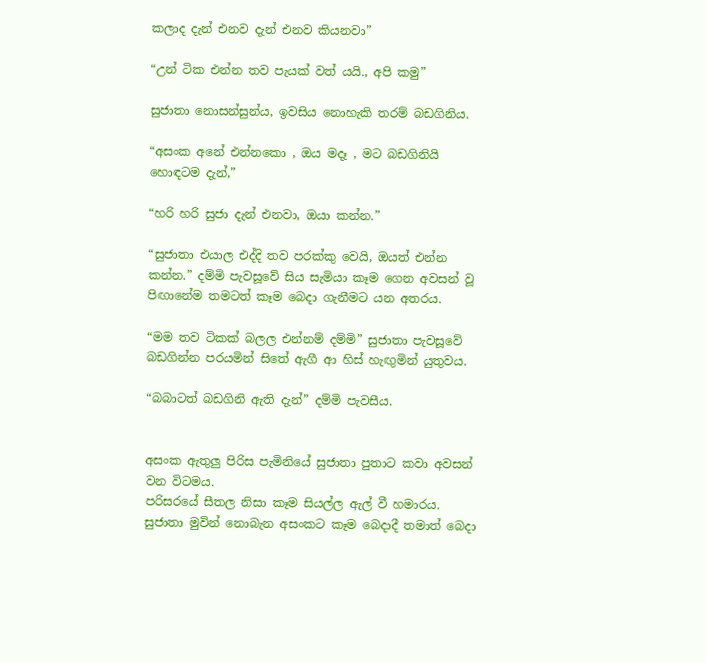කලාද දැන් එනව දැන් එනව කියනවා”

“උන් ටික එන්න තව පැයක් වත් යයි., අපි කමු”

සුජාතා නොසන්සුන්ය, ඉවසිය නොහැකි තරම් බඩගිනිය.

“අසංක අනේ එන්නකො , ඔය මදෑ , මට බඩගිනියි හොඳටම දැන්,”

“හරි හරි සුජා දැන් එනවා, ඔයා කන්න.”

“සුජාතා එයාල එද්දි තව පරක්කු වෙයි, ඔයත් එන්න කන්න.” දම්මි පැවසූවේ සිය සැමියා කෑම ගෙන අවසන් වූ  පිඟානේම තමටත් කෑම බෙදා ගැනීමට යන අතරය.

“මම තව ටිකක් බලල එන්නම් දම්මි” සුජාතා පැවසූවේ බඩගින්න පරයමින් සිතේ ඇගී ආ හිස් හැඟුමින් යුතුවය.

“බබාටත් බඩගිනි ඇති දැන්” දම්මි පැවසීය.


අසංක ඇතුලු පිරිස පැමිනියේ සුජාතා පුතාට කවා අවසන් වන විටමය.
පරිසරයේ සීතල නිසා කෑම සියල්ල ඇල් වී හමාරය.
සුජාතා මුවින් නොබැන අසංකට කෑම බෙදාදී තමාත් බෙදා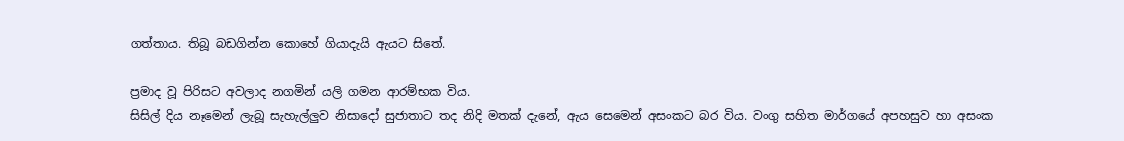ගත්තාය. තිබූ බඩගින්න කොහේ ගියාදැයි ඇයට සිතේ.

ප්‍රමාද වූ පිරිසට අවලාද නගමින් යලි ගමන ආරම්භක විය.
සිසිල් දිය නෑමෙන් ලැබූ සැහැල්ලුව නිසාදෝ සුජාතාට තද නිදි මතක් දැනේ, ඇය සෙමෙන් අසංකට බර විය. වංගු සහිත මාර්ගයේ අපහසුව හා අසංක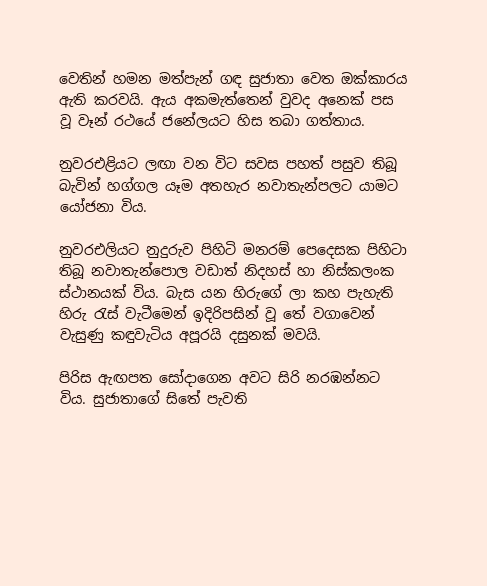වෙතින් හමන මත්පැන් ගඳ සුජාතා වෙත ඔක්කාරය ඇති කරවයි. ඇය අකමැත්තෙන් වුවද අනෙක් පස වූ වෑන් රථයේ ජනේලයට හිස තබා ගත්තාය.

නුවරඑළියට ලඟා වන විට සවස පහත් පසුව තිබූ බැවින් හග්ගල යෑම අතහැර නවාතැන්පලට යාමට යෝජනා විය.

නුවරඑලියට නුදුරුව පිහිටි මනරම් පෙදෙසක පිහිටා තිබූ නවාතැන්පොල වඩාත් නිදහස් හා නිස්කලංක ස්ථානයක් විය. බැස යන හිරුගේ ලා කහ පැහැති හිරු රැස් වැටීමෙන් ඉදිරිපසින් වූ තේ වගාවෙන් වැසුණු කඳුවැටිය අපූරයි දසුනක් මවයි.

පිරිස ඇඟපත සෝදාගෙන අවට සිරි නරඹන්නට විය. සුජාතාගේ සිතේ පැවති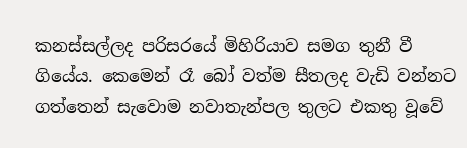කනස්සල්ලද පරිසරයේ මිහිරියාව සමග තුනී වී ගියේය. කෙමෙන් රෑ බෝ වත්ම සීතලද වැඩි වන්නට ගත්තෙන් සැවොම නවාතැන්පල තුලට එකතු වූවේ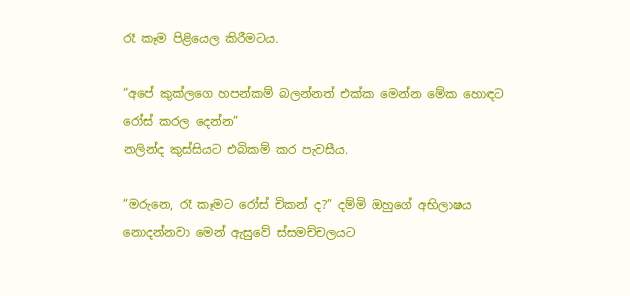රෑ කෑම පිළියෙල කිරීමටය.

“අපේ කුක්ලගෙ හපන්කම් බලන්නත් එක්ක මෙන්න මේක හොඳට රෝස් කරල දෙන්න”
නලින්ද කුස්සියට එබිකම් කර පැවසීය.

“මරුනෙ, රෑ කෑමට රෝස් චිකන් ද?” දම්මි ඔහුගේ අභිලාෂය නොදන්නවා මෙන් ඇසුවේ ස්සමච්චලයට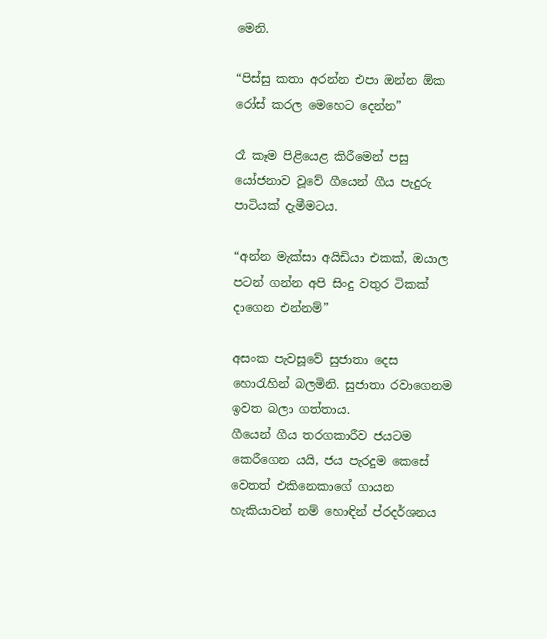මෙනි.

“පිස්සු කතා අරන්න එපා ඔන්න ඕක රෝස් කරල මෙහෙට දෙන්න”

රෑ කෑම පිළියෙළ කිරීමෙන් පසු යෝජනාව වූවේ ගීයෙන් ගීය පැදුරු පාටියක් දැමීමටය.

“අන්න මැක්සා අයිඩියා එකක්, ඔයාල පටන් ගන්න අපි සිංදු වතුර ටිකක් දාගෙන එන්නම්”

අසංක පැවසූවේ සුජාතා දෙස හොරැහින් බලමිනි. සුජාතා රවාගෙනම ඉවත බලා ගත්තාය.
ගීයෙන් ගීය තරගකාරීව ජයටම කෙරීගෙන යයි, ජය පැරදුම කෙසේ වෙතත් එකිනෙකාගේ ගායන හැකියාවන් නම් හොඳින් ප්රදර්ශනය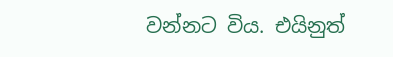වන්නට විය. එයිනුත්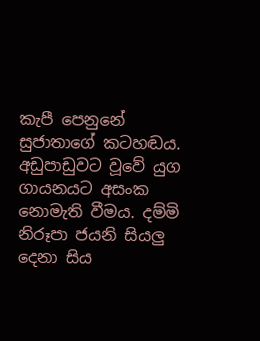කැපී පෙනුනේ සුජාතාගේ කටහඬය. අඩුපාඩුවට වූවේ යුග ගායනයට අසංක නොමැති වීමය. දම්මි නිරූපා ජයනි සියලු දෙනා සිය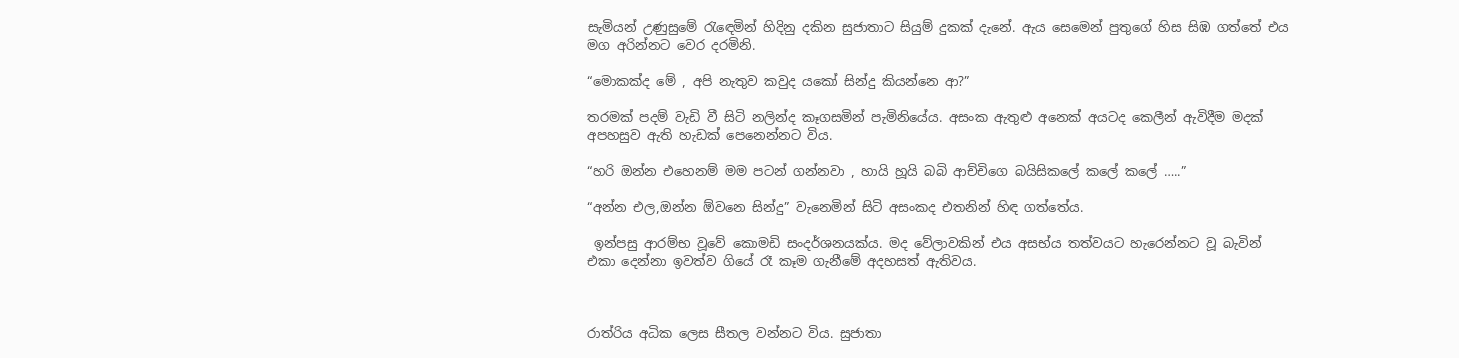සැමියන් උණුසුමේ රැඳෙමින් හිදිනු දකින සුජාතාට සියුම් දුකක් දැනේ. ඇය සෙමෙන් පුතුගේ හිස සිඹ ගත්තේ එය මග අරින්නට වෙර දරමිනි.

“මොකක්ද මේ , අපි නැතුව කවුද යකෝ සින්දු කියන්නෙ ආ?”

තරමක් පදම් වැඩි වී සිටි නලින්ද කෑගසමින් පැමිනියේය. අසංක ඇතුළු අනෙක් අයටද කෙලීන් ඇවිදීම මදක් අපහසුව ඇති හැඩක් පෙනෙන්නට විය.

“හරි ඔන්න එහෙනම් මම පටන් ගන්නවා , හායි හූයි බබි ආච්චිගෙ බයිසිකලේ කලේ කලේ …..”

“අන්න එල,ඔන්න ඕවනෙ සින්දු” වැනෙමින් සිටි අසංකද එතනින් හිඳ ගත්තේය.

 ඉන්පසු ආරම්භ වූවේ කොමඩි සංදර්ශනයක්ය. මද වේලාවකින් එය අසභ්ය තත්වයට හැරෙන්නට වූ බැවින් එකා දෙන්නා ඉවත්ව ගියේ රෑ කෑම ගැනීමේ අදහසත් ඇතිවය.



රාත්රිය අධික ලෙස සීතල වන්නට විය. සුජාතා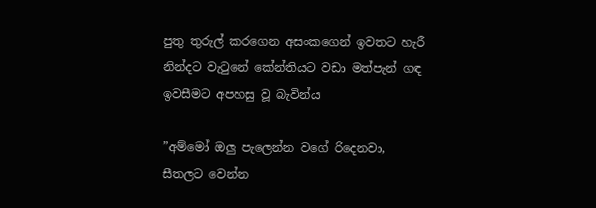පුතු තුරුල් කරගෙන අසංකගෙන් ඉවතට හැරී නින්දට වැටුනේ කේන්තියට වඩා මත්පැන් ගඳ ඉවසීමට අපහසු වූ බැවින්ය

”අම්මෝ ඔලු පැලෙන්න වගේ රිදෙනවා, සීතලට වෙන්න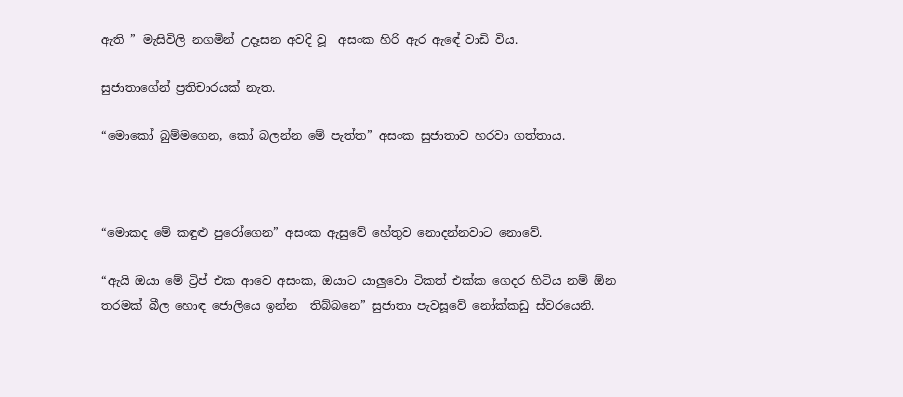ඇති ” මැසිවිලි නගමින් උදෑසන අවදි වූ  අසංක හිරි ඇර ඇඳේ වාඩි විය.

සුජාතාගේන් ප්‍රතිචාරයක් නැත.

“මොකෝ බුම්මගෙන, කෝ බලන්න මේ පැත්ත” අසංක සුජාතාව හරවා ගත්තාය.



“මොකද මේ කඳුළු පුරෝගෙන” අසංක ඇසුවේ හේතුව නොදන්නවාට නොවේ.

“ඇයි ඔයා මේ ට්‍රිප් එක ආවෙ අසංක, ඔයාට යාලුවො ටිකත් එක්ක ගෙදර හිටිය නම් ඕන තරමක් බීල හොඳ ජොලියෙ ඉන්න  තිබ්බනෙ” සුජාතා පැවසූවේ නෝක්කඩු ස්වරයෙනි.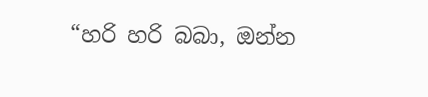“හරි හරි බබා, ඔන්න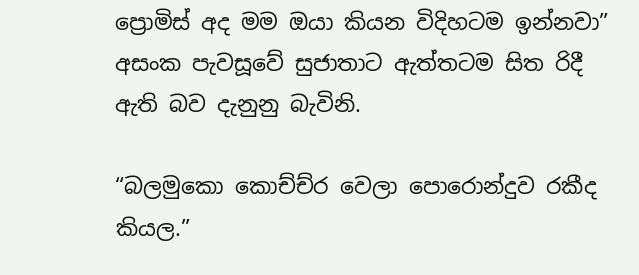ප්‍රොමිස් අද මම ඔයා කියන විදිහටම ඉන්නවා” අසංක පැවසූවේ සුජාතාට ඇත්තටම සිත රිදී ඇති බව දැනුනු බැවිනි.

“බලමුකො කොච්ච්ර වෙලා පොරොන්දුව රකීද කියල.”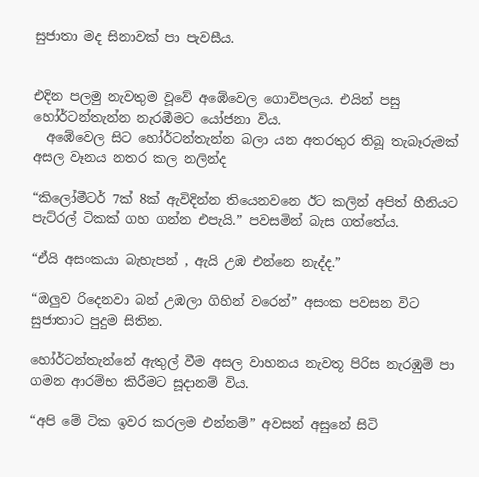සුජාතා මද සිනාවක් පා පැවසීය.


එදින පලමු නැවතුම වූවේ අඹේවෙල ගොවිපලය. එයින් පසු හෝර්ටන්තැන්න නැරඹීමට යෝජනා විය.
  අඹේවෙල සිට හෝර්ටන්තැන්න බලා යන අතරතුර තිබූ තැබෑරුමක් අසල වෑනය නතර කල නලින්ද

“කිලෝමීටර් 7ක් 8ක් ඇවිදින්න තියෙනවනෙ ඊට කලින් අපිත් හීනියට පැට්රල් ටිකක් ගහ ගන්න එපැයි.” පවසමින් බැස ගත්තේය.

“ඒයි අසංකයා බැහැපන් , ඇයි උඹ එන්නෙ නැද්ද.”

“ඔලුව රිදෙනවා බන් උඹලා ගිහින් වරෙන්” අසංක පවසන විට සුජාතාට පුදුම සිතින.

හෝර්ටන්තැන්නේ ඇතුල් වීම අසල වාහනය නැවතූ පිරිස නැරඹුම් පා ගමන ආරම්භ කිරීමට සූදානම් විය.

“අපි මේ ටික ඉවර කරලම එන්නම්” අවසන් අසුනේ සිටි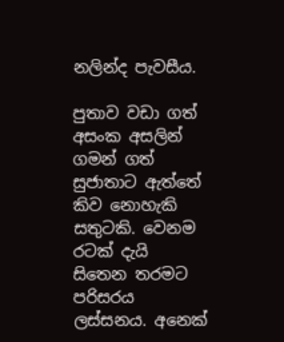නලින්ද පැවසීය.

පුතාව වඩා ගත්  අසංක අසලින් ගමන් ගත් සුජාතාට ඇත්තේ කිව නොහැකි සතුටකි. වෙනම රටක් දැයි සිතෙන තරමට පරිසරය ලස්සනය. අනෙක්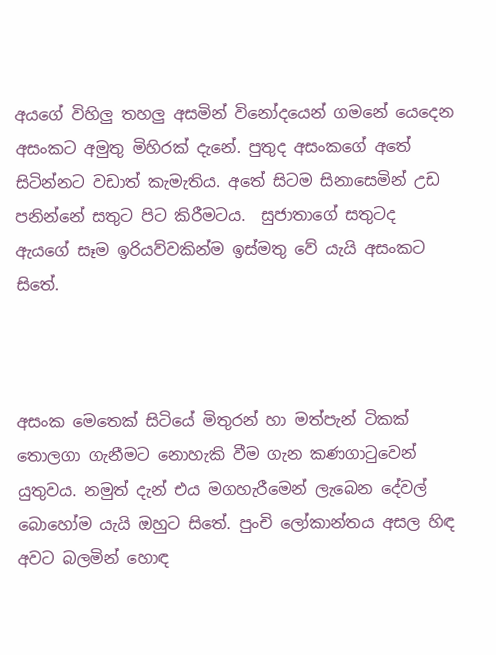අයගේ විහිලු තහලු අසමින් විනෝදයෙන් ගමනේ යෙදෙන අසංකට අමුතු මිහිරක් දැනේ. පුතුද අසංකගේ අතේ සිටින්නට වඩාත් කැමැතිය. අතේ සිටම සිනාසෙමින් උඩ පනින්නේ සතුට පිට කිරීමටය.  සුජාතාගේ සතුටද ඇයගේ සෑම ඉරියව්වකින්ම ඉස්මතු වේ යැයි අසංකට සිතේ.



අසංක මෙතෙක් සිටියේ මිතුරන් හා මත්පැන් ටිකක් තොලගා ගැනීමට නොහැකි වීම ගැන කණගාටුවෙන් යුතුවය. නමුත් දැන් එය මගහැරීමෙන් ලැබෙන දේවල් බොහෝම යැයි ඔහුට සිතේ. පුංචි ලෝකාන්තය අසල හිඳ අවට බලමින් හොඳ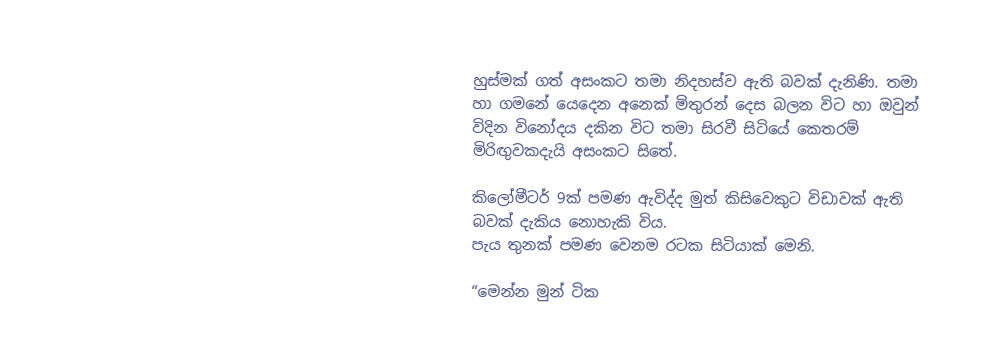හුස්මක් ගත් අසංකට තමා නිදහස්ව ඇති බවක් දැනිණි. තමා හා ගමනේ යෙදෙන අනෙක් මිතුරන් දෙස බලන විට හා ඔවුන් විදින විනෝදය දකින විට තමා සිරවී සිටියේ කෙතරම් මිරිඟුවකදැයි අසංකට සිතේ.

කිලෝමීටර් 9ක් පමණ ඇවිද්ද මුත් කිසිවෙකුට විඩාවක් ඇති බවක් දැකිය නොහැකි විය.
පැය තුනක් පමණ වෙනම රටක සිටියාක් මෙනි.

“මෙන්න මුන් ටික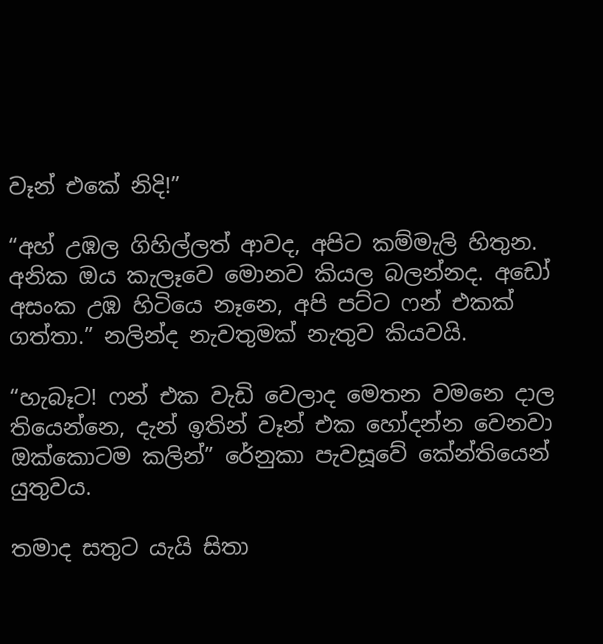වෑන් එකේ නිදි!”

“අහ් උඹල ගිහිල්ලත් ආවද, අපිට කම්මැලි හිතුන. අනික ඔය කැලෑවෙ මොනව කියල බලන්නද. අඩෝ අසංක උඹ හිටියෙ නෑනෙ, අපි පට්ට ෆන් එකක් ගත්තා.” නලින්ද නැවතුමක් නැතුව කියවයි.

“හැබෑට! ෆන් එක වැඩි වෙලාද මෙතන වමනෙ දාල තියෙන්නෙ, දැන් ඉතින් වෑන් එක හෝදන්න වෙනවා ඔක්කොටම කලින්” රේනුකා පැවසූවේ කේන්තියෙන් යුතුවය.

තමාද සතුට යැයි සිතා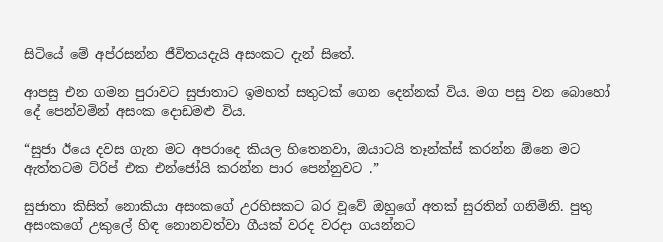සිටියේ මේ අප්රසන්න ජීවිතයදැයි අසංකට දැන් සිතේ.

ආපසු එන ගමන පුරාවට සුජාතාට ඉමහත් සතුටක් ගෙන දෙන්නක් විය. මග පසු වන බොහෝ දේ පෙන්වමින් අසංක දොඩමළු විය.

“සුජා ඊයෙ දවස ගැන මට අපරාදෙ කියල හිතෙනවා, ඔයාටයි තෑන්ක්ස් කරන්න ඕනෙ මට ඇත්තටම ට්රිප් එක එන්ජෝයි කරන්න පාර පෙන්නුවට .”

සුජාතා කිසිත් නොකියා අසංකගේ උරහිසකට බර වූවේ ඔහුගේ අතක් සුරතින් ගනිමිනි. පුතු අසංකගේ උකුලේ හිඳ නොනවත්වා ගීයක් වරද වරදා ගයන්නට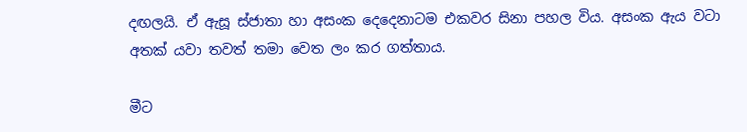දඟලයි. ඒ ඇසූ ස්ජාතා හා අසංක දෙදෙනාටම එකවර සිනා පහල විය. අසංක ඇය වටා අතක් යවා තවත් තමා වෙත ලං කර ගත්තාය.

මීට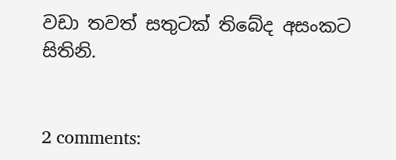වඩා තවත් සතුටක් තිබේද අසංකට සිතිනි.


2 comments: